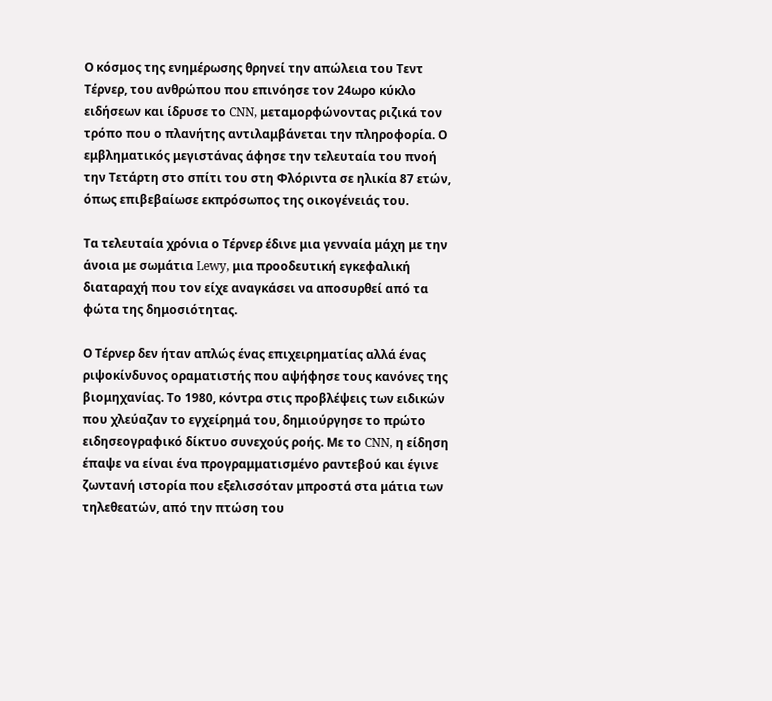Ο κόσμος της ενημέρωσης θρηνεί την απώλεια του Τεντ Τέρνερ, του ανθρώπου που επινόησε τον 24ωρο κύκλο ειδήσεων και ίδρυσε το CNN, μεταμορφώνοντας ριζικά τον τρόπο που ο πλανήτης αντιλαμβάνεται την πληροφορία. Ο εμβληματικός μεγιστάνας άφησε την τελευταία του πνοή την Τετάρτη στο σπίτι του στη Φλόριντα σε ηλικία 87 ετών, όπως επιβεβαίωσε εκπρόσωπος της οικογένειάς του.

Τα τελευταία χρόνια ο Τέρνερ έδινε μια γενναία μάχη με την άνοια με σωμάτια Lewy, μια προοδευτική εγκεφαλική διαταραχή που τον είχε αναγκάσει να αποσυρθεί από τα φώτα της δημοσιότητας.

Ο Τέρνερ δεν ήταν απλώς ένας επιχειρηματίας αλλά ένας ριψοκίνδυνος οραματιστής που αψήφησε τους κανόνες της βιομηχανίας. Το 1980, κόντρα στις προβλέψεις των ειδικών που χλεύαζαν το εγχείρημά του, δημιούργησε το πρώτο ειδησεογραφικό δίκτυο συνεχούς ροής. Με το CNN, η είδηση έπαψε να είναι ένα προγραμματισμένο ραντεβού και έγινε ζωντανή ιστορία που εξελισσόταν μπροστά στα μάτια των τηλεθεατών, από την πτώση του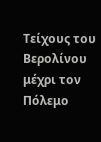Τείχους του Βερολίνου μέχρι τον Πόλεμο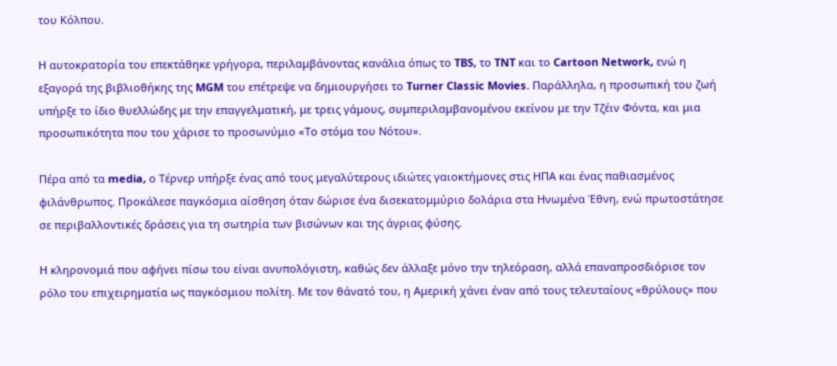του Κόλπου.

Η αυτοκρατορία του επεκτάθηκε γρήγορα, περιλαμβάνοντας κανάλια όπως το TBS, το TNT και το Cartoon Network, ενώ η εξαγορά της βιβλιοθήκης της MGM του επέτρεψε να δημιουργήσει το Turner Classic Movies. Παράλληλα, η προσωπική του ζωή υπήρξε το ίδιο θυελλώδης με την επαγγελματική, με τρεις γάμους, συμπεριλαμβανομένου εκείνου με την Τζέιν Φόντα, και μια προσωπικότητα που του χάρισε το προσωνύμιο «Το στόμα του Νότου».

Πέρα από τα media, ο Τέρνερ υπήρξε ένας από τους μεγαλύτερους ιδιώτες γαιοκτήμονες στις ΗΠΑ και ένας παθιασμένος φιλάνθρωπος. Προκάλεσε παγκόσμια αίσθηση όταν δώρισε ένα δισεκατομμύριο δολάρια στα Ηνωμένα Έθνη, ενώ πρωτοστάτησε σε περιβαλλοντικές δράσεις για τη σωτηρία των βισώνων και της άγριας φύσης.

Η κληρονομιά που αφήνει πίσω του είναι ανυπολόγιστη, καθώς δεν άλλαξε μόνο την τηλεόραση, αλλά επαναπροσδιόρισε τον ρόλο του επιχειρηματία ως παγκόσμιου πολίτη. Με τον θάνατό του, η Αμερική χάνει έναν από τους τελευταίους «θρύλους» που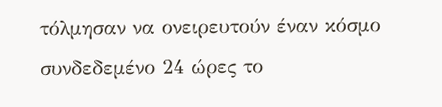τόλμησαν να ονειρευτούν έναν κόσμο συνδεδεμένο 24 ώρες το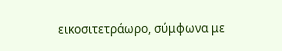εικοσιτετράωρο, σύμφωνα με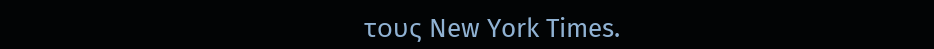τους New York Times.